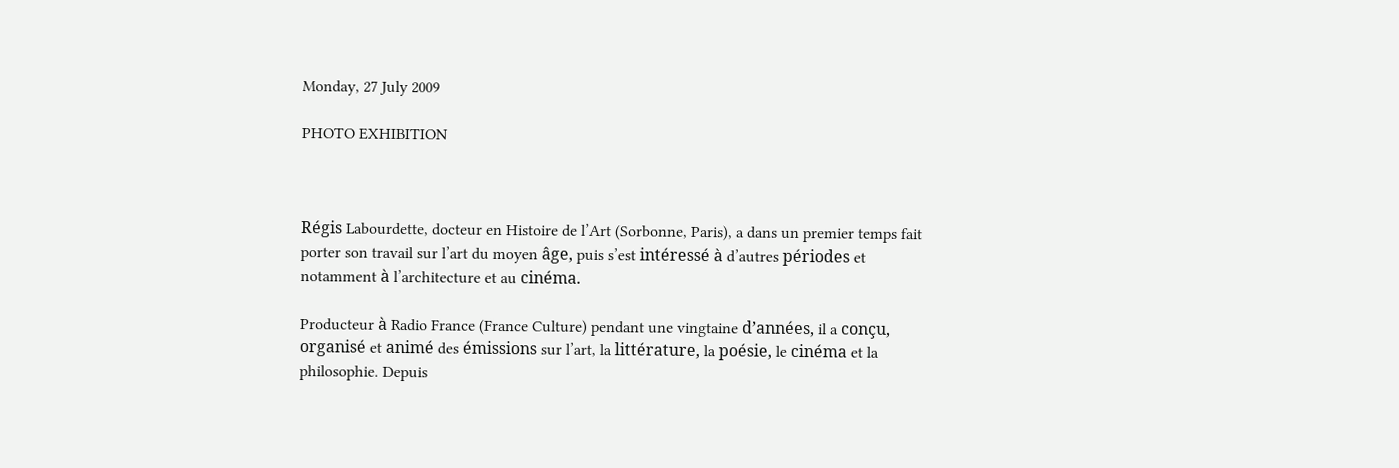Monday, 27 July 2009

PHOTO EXHIBITION



Régis Labourdette, docteur en Histoire de l’Art (Sorbonne, Paris), a dans un premier temps fait porter son travail sur l’art du moyen âge, puis s’est intéressé à d’autres périodes et notamment à l’architecture et au cinéma.

Producteur à Radio France (France Culture) pendant une vingtaine d’années, il a conçu, organisé et animé des émissions sur l’art, la littérature, la poésie, le cinéma et la philosophie. Depuis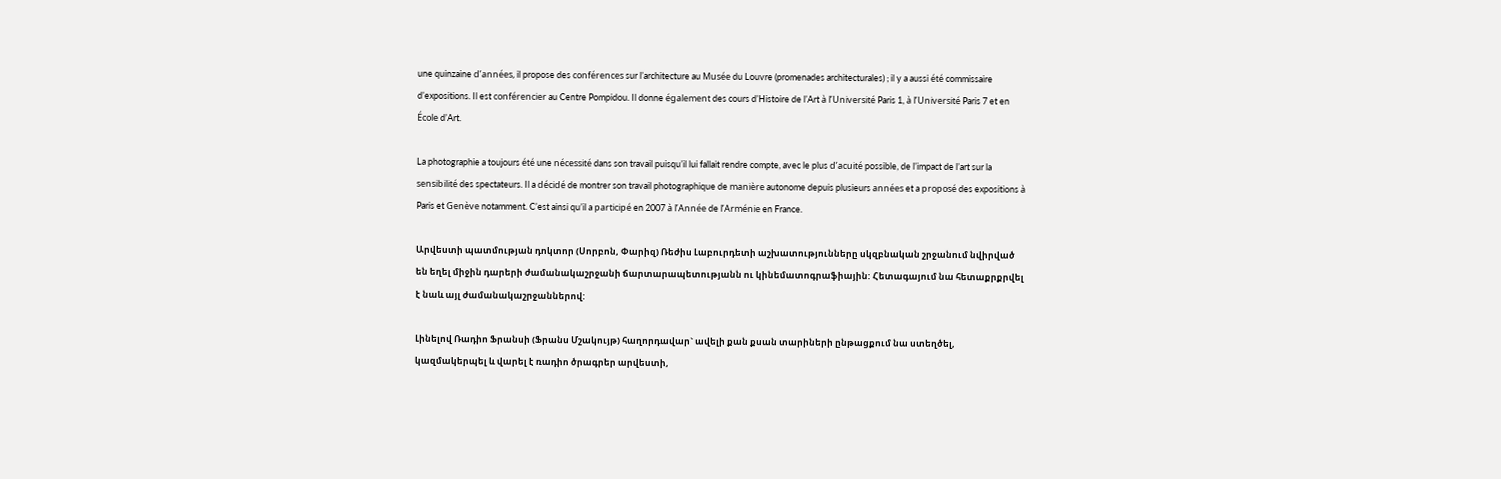une quinzaine d’années, il propose des conférences sur l’architecture au Musée du Louvre (promenades architecturales) ; il y a aussi été commissaire d’expositions. Il est conférencier au Centre Pompidou. Il donne également des cours d’Histoire de l’Art à l’Université Paris 1, à l’Université Paris 7 et en École d’Art.

La photographie a toujours été une nécessité dans son travail puisqu’il lui fallait rendre compte, avec le plus d’acuité possible, de l’impact de l’art sur la sensibilité des spectateurs. Il a décidé de montrer son travail photographique de manière autonome depuis plusieurs années et a proposé des expositions à Paris et Genève notamment. C’est ainsi qu’il a participé en 2007 à l’Année de l’Arménie en France.

Արվեստի պատմության դոկտոր (Սորբոն, Փարիզ) Ռեժիս Լաբուրդետի աշխատությունները սկզբնական շրջանում նվիրված են եղել միջին դարերի ժամանակաշրջանի ճարտարապետությանն ու կինեմատոգրաֆիային: Հետագայում նա հետաքրքրվել է նաև այլ ժամանակաշրջաններով:

Լինելով Ռադիո Ֆրանսի (Ֆրանս Մշակույթ) հաղորդավար` ավելի քան քսան տարիների ընթացքում նա ստեղծել, կազմակերպել և վարել է ռադիո ծրագրեր արվեստի,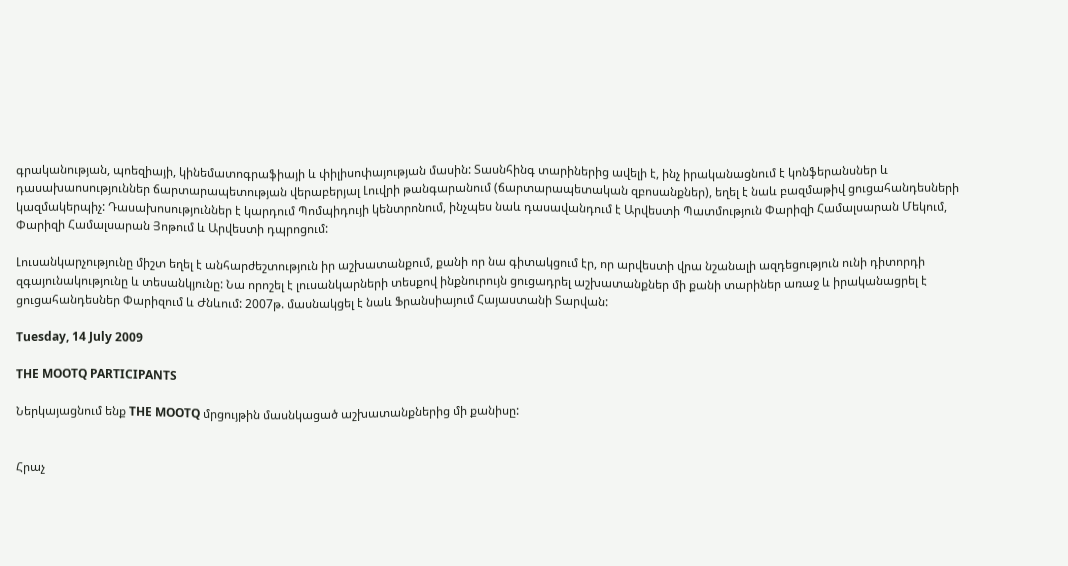գրականության, պոեզիայի, կինեմատոգրաֆիայի և փիլիսոփայության մասին: Տասնհինգ տարիներից ավելի է, ինչ իրականացնում է կոնֆերանսներ և դասախաոսություններ ճարտարապետության վերաբերյալ Լուվրի թանգարանում (ճարտարապետական զբոսանքներ), եղել է նաև բազմաթիվ ցուցահանդեսների կազմակերպիչ: Դասախոսություններ է կարդում Պոմպիդույի կենտրոնում, ինչպես նաև դասավանդում է Արվեստի Պատմություն Փարիզի Համալսարան Մեկում, Փարիզի Համալսարան Յոթում և Արվեստի դպրոցում:

Լուսանկարչությունը միշտ եղել է անհարժեշտություն իր աշխատանքում, քանի որ նա գիտակցում էր, որ արվեստի վրա նշանալի ազդեցություն ունի դիտորդի զգայունակությունը և տեսանկյունը: Նա որոշել է լուսանկարների տեսքով ինքնուրույն ցուցադրել աշխատանքներ մի քանի տարիներ առաջ և իրականացրել է ցուցահանդեսներ Փարիզում և Ժնևում: 2007թ. մասնակցել է նաև Ֆրանսիայում Հայաստանի Տարվան:

Tuesday, 14 July 2009

THE MOOTQ PARTICIPANTS

Ներկայացնում ենք THE MOOTQ մրցույթին մասնկացած աշխատանքներից մի քանիսը:


Հրաչ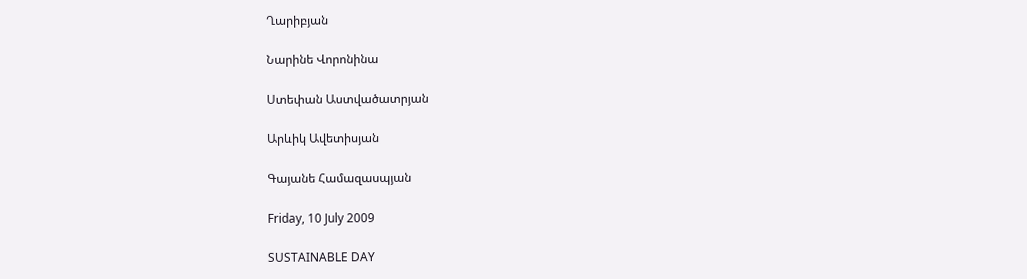Ղարիբյան

Նարինե Վորոնինա

Ստեփան Աստվածատրյան

Արևիկ Ավետիսյան

Գայանե Համազասպյան

Friday, 10 July 2009

SUSTAINABLE DAY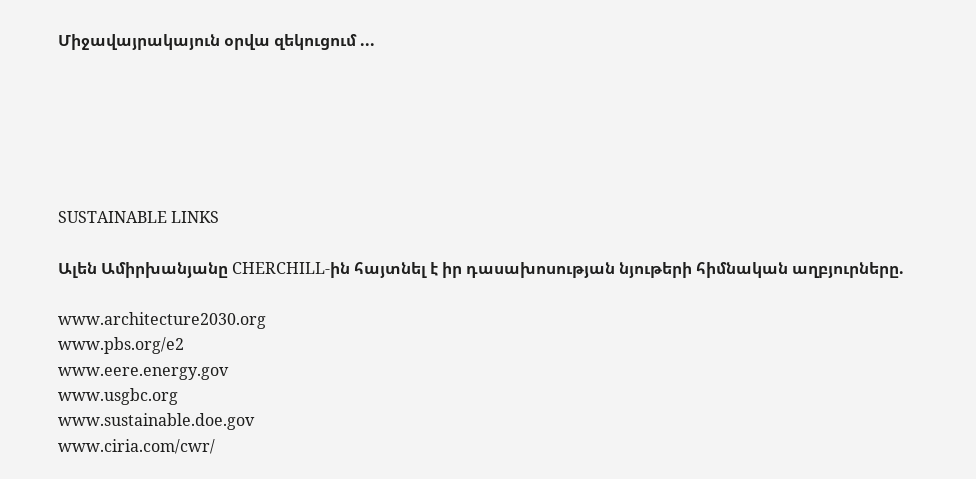Միջավայրակայուն օրվա զեկուցում ...






SUSTAINABLE LINKS

Ալեն Ամիրխանյանը CHERCHILL-ին հայտնել է իր դասախոսության նյութերի հիմնական աղբյուրները.

www.architecture2030.org
www.pbs.org/e2
www.eere.energy.gov
www.usgbc.org
www.sustainable.doe.gov
www.ciria.com/cwr/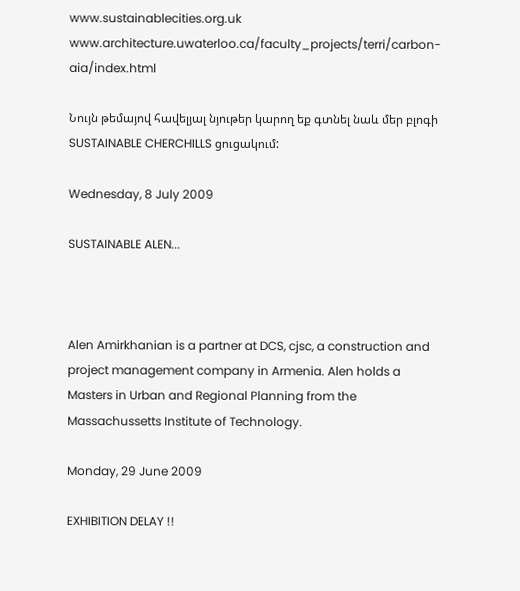www.sustainablecities.org.uk
www.architecture.uwaterloo.ca/faculty_projects/terri/carbon-aia/index.html

Նույն թեմայով հավելյալ նյութեր կարող եք գտնել նաև մեր բլոգի SUSTAINABLE CHERCHILLS ցուցակում:

Wednesday, 8 July 2009

SUSTAINABLE ALEN...



Alen Amirkhanian is a partner at DCS, cjsc, a construction and project management company in Armenia. Alen holds a Masters in Urban and Regional Planning from the Massachussetts Institute of Technology.

Monday, 29 June 2009

EXHIBITION DELAY !!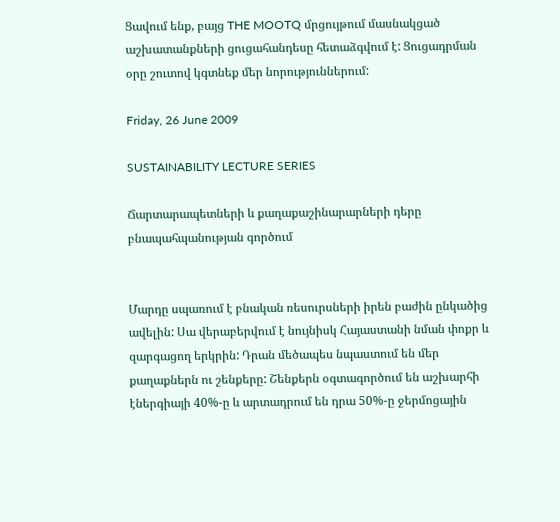Ցավում ենք, բայց THE MOOTQ մրցույթում մասնակցած աշխատանքների ցուցահանդեսը հետաձգվում է: Ցուցադրման օրը շուտով կգտնեք մեր նորություններում:

Friday, 26 June 2009

SUSTAINABILITY LECTURE SERIES

Ճարտարապետների և քաղաքաշինարարների դերը բնապահպանության գործում


Մարդը սպառում է բնական ռեսուրսների իրեն բաժին ընկածից ավելին: Սա վերաբերվում է նույնիսկ Հայաստանի նման փոքր և զարգացող երկրին: Դրան մեծապես նպաստում են մեր քաղաքներն ու շենքերը: Շենքերն օգտագործում են աշխարհի էներգիայի 40%-ը և արտադրում են դրա 50%-ը ջերմոցային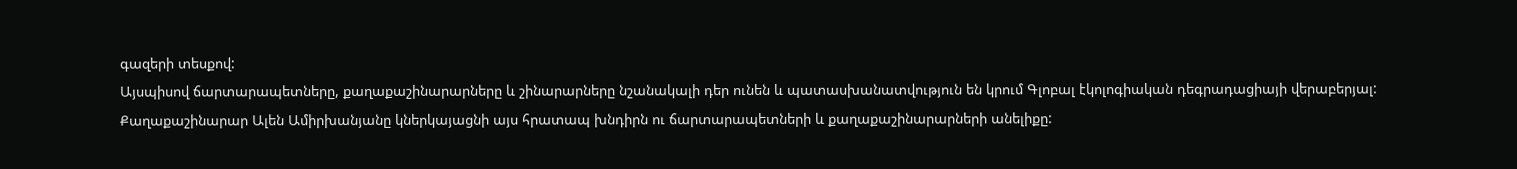գազերի տեսքով:
Այսպիսով ճարտարապետները, քաղաքաշինարարները և շինարարները նշանակալի դեր ունեն և պատասխանատվություն են կրում Գլոբալ էկոլոգիական դեգրադացիայի վերաբերյալ:
Քաղաքաշինարար Ալեն Ամիրխանյանը կներկայացնի այս հրատապ խնդիրն ու ճարտարապետների և քաղաքաշինարարների անելիքը: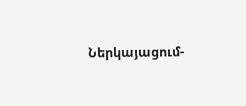Ներկայացում-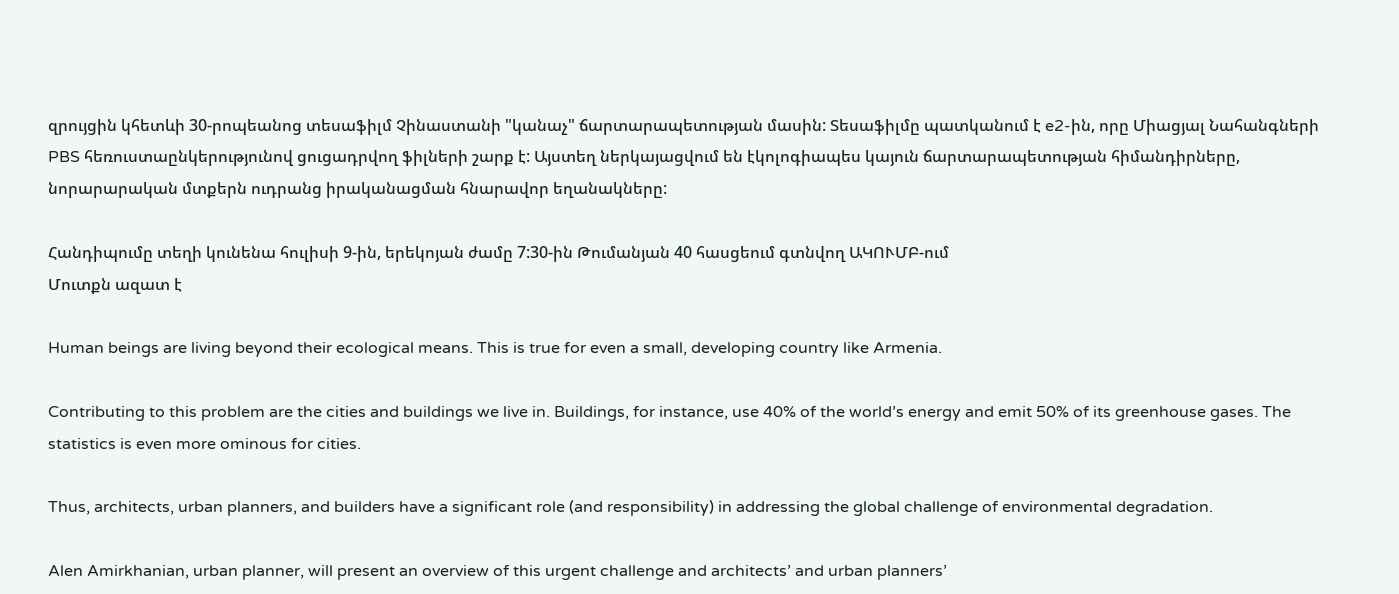զրույցին կհետևի 30-րոպեանոց տեսաֆիլմ Չինաստանի "կանաչ" ճարտարապետության մասին: Տեսաֆիլմը պատկանում է e2-ին, որը Միացյալ Նահանգների PBS հեռուստաընկերությունով ցուցադրվող ֆիլների շարք է: Այստեղ ներկայացվում են էկոլոգիապես կայուն ճարտարապետության հիմանդիրները, նորարարական մտքերն ուդրանց իրականացման հնարավոր եղանակները:

Հանդիպումը տեղի կունենա հուլիսի 9-ին, երեկոյան ժամը 7:30-ին Թումանյան 40 հասցեում գտնվող ԱԿՈՒՄԲ-ում
Մուտքն ազատ է

Human beings are living beyond their ecological means. This is true for even a small, developing country like Armenia.

Contributing to this problem are the cities and buildings we live in. Buildings, for instance, use 40% of the world’s energy and emit 50% of its greenhouse gases. The statistics is even more ominous for cities.

Thus, architects, urban planners, and builders have a significant role (and responsibility) in addressing the global challenge of environmental degradation.

Alen Amirkhanian, urban planner, will present an overview of this urgent challenge and architects’ and urban planners’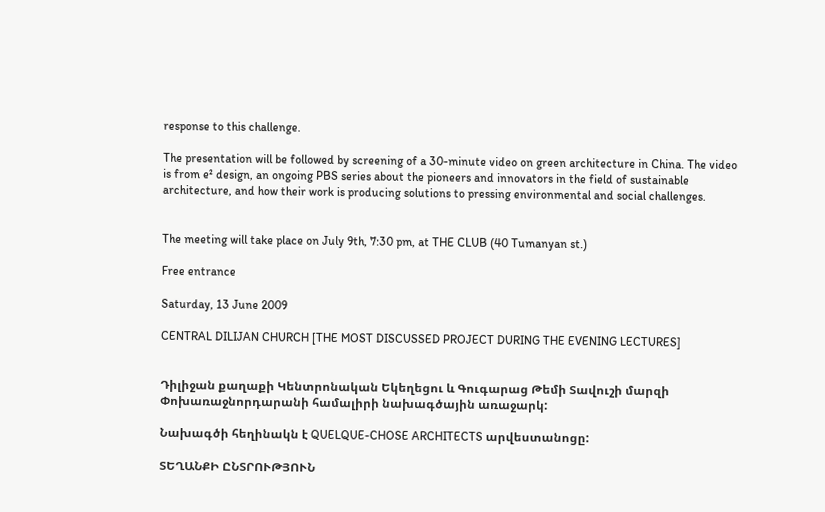response to this challenge.

The presentation will be followed by screening of a 30-minute video on green architecture in China. The video is from e² design, an ongoing PBS series about the pioneers and innovators in the field of sustainable architecture, and how their work is producing solutions to pressing environmental and social challenges.


The meeting will take place on July 9th, 7:30 pm, at THE CLUB (40 Tumanyan st.)

Free entrance

Saturday, 13 June 2009

CENTRAL DILIJAN CHURCH [THE MOST DISCUSSED PROJECT DURING THE EVENING LECTURES]


Դիլիջան քաղաքի Կենտրոնական Եկեղեցու և Գուգարաց Թեմի Տավուշի մարզի Փոխառաջնորդարանի համալիրի նախագծային առաջարկ:

Նախագծի հեղինակն է QUELQUE-CHOSE ARCHITECTS արվեստանոցը:

ՏԵՂԱՆՔԻ ԸՆՏՐՈՒԹՅՈՒՆ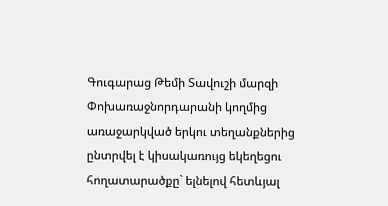Գուգարաց Թեմի Տավուշի մարզի Փոխառաջնորդարանի կողմից առաջարկված երկու տեղանքներից ընտրվել է կիսակառույց եկեղեցու հողատարածքը` ելնելով հետևյալ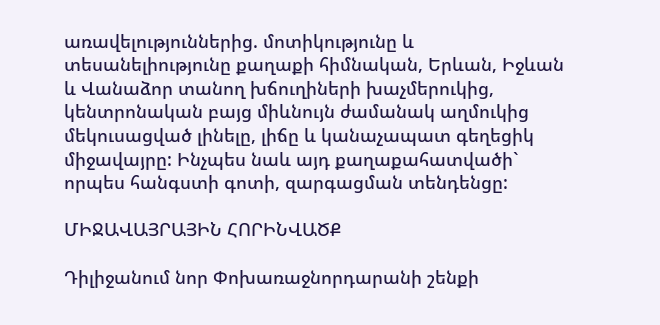առավելություններից. մոտիկությունը և տեսանելիությունը քաղաքի հիմնական, Երևան, Իջևան և Վանաձոր տանող խճուղիների խաչմերուկից, կենտրոնական բայց միևնույն ժամանակ աղմուկից մեկուսացված լինելը, լիճը և կանաչապատ գեղեցիկ միջավայրը: Ինչպես նաև այդ քաղաքահատվածի` որպես հանգստի գոտի, զարգացման տենդենցը:

ՄԻՋԱՎԱՅՐԱՅԻՆ ՀՈՐԻՆՎԱԾՔ

Դիլիջանում նոր Փոխառաջնորդարանի շենքի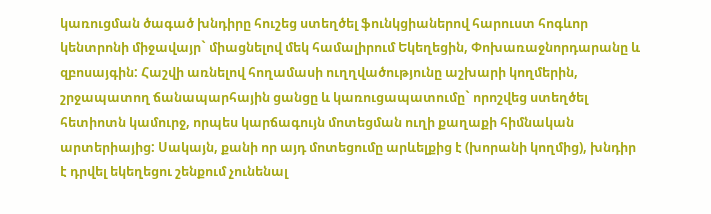կառուցման ծագած խնդիրը հուշեց ստեղծել ֆունկցիաներով հարուստ հոգևոր կենտրոնի միջավայր` միացնելով մեկ համալիրում Եկեղեցին, Փոխառաջնորդարանը և զբոսայգին: Հաշվի առնելով հողամասի ուղղվածությունը աշխարի կողմերին, շրջապատող ճանապարհային ցանցը և կառուցապատումը` որոշվեց ստեղծել հետիոտն կամուրջ, որպես կարճագույն մոտեցման ուղի քաղաքի հիմնական արտերիայից: Սակայն, քանի որ այդ մոտեցումը արևելքից է (խորանի կողմից), խնդիր է դրվել եկեղեցու շենքում չունենալ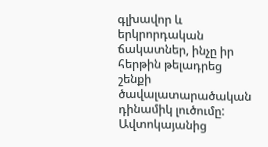գլխավոր և երկրորդական ճակատներ, ինչը իր հերթին թելադրեց շենքի ծավալատարածական դինամիկ լուծումը:
Ավտոկայանից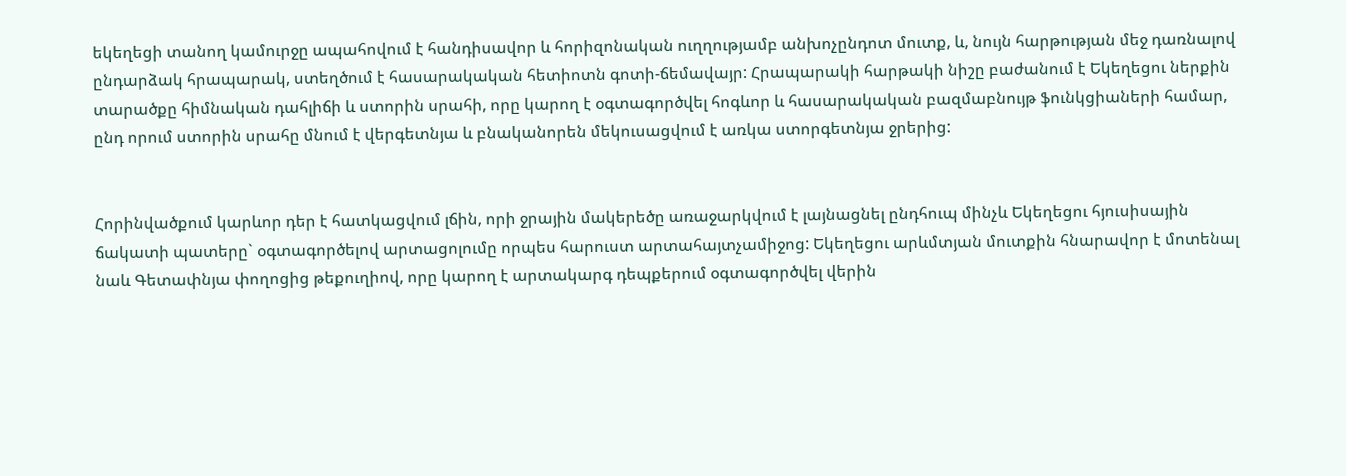եկեղեցի տանող կամուրջը ապահովում է հանդիսավոր և հորիզոնական ուղղությամբ անխոչընդոտ մուտք, և, նույն հարթության մեջ դառնալով ընդարձակ հրապարակ, ստեղծում է հասարակական հետիոտն գոտի-ճեմավայր: Հրապարակի հարթակի նիշը բաժանում է Եկեղեցու ներքին տարածքը հիմնական դահլիճի և ստորին սրահի, որը կարող է օգտագործվել հոգևոր և հասարակական բազմաբնույթ ֆունկցիաների համար, ընդ որում ստորին սրահը մնում է վերգետնյա և բնականորեն մեկուսացվում է առկա ստորգետնյա ջրերից:


Հորինվածքում կարևոր դեր է հատկացվում լճին, որի ջրային մակերեծը առաջարկվում է լայնացնել ընդհուպ մինչև Եկեղեցու հյուսիսային ճակատի պատերը` օգտագործելով արտացոլումը որպես հարուստ արտահայտչամիջոց: Եկեղեցու արևմտյան մուտքին հնարավոր է մոտենալ նաև Գետափնյա փողոցից թեքուղիով, որը կարող է արտակարգ դեպքերում օգտագործվել վերին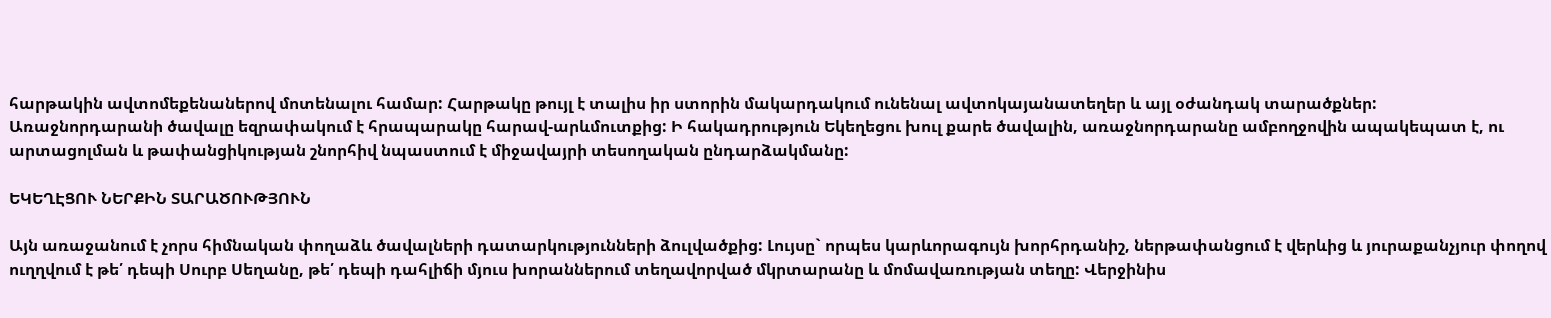հարթակին ավտոմեքենաներով մոտենալու համար: Հարթակը թույլ է տալիս իր ստորին մակարդակում ունենալ ավտոկայանատեղեր և այլ օժանդակ տարածքներ:
Առաջնորդարանի ծավալը եզրափակում է հրապարակը հարավ-արևմուտքից: Ի հակադրություն Եկեղեցու խուլ քարե ծավալին, առաջնորդարանը ամբողջովին ապակեպատ է, ու արտացոլման և թափանցիկության շնորհիվ նպաստում է միջավայրի տեսողական ընդարձակմանը:

ԵԿԵՂԷՑՈՒ ՆԵՐՔԻՆ ՏԱՐԱԾՈՒԹՅՈՒՆ

Այն առաջանում է չորս հիմնական փողաձև ծավալների դատարկությունների ձուլվածքից: Լույսը` որպես կարևորագույն խորհրդանիշ, ներթափանցում է վերևից և յուրաքանչյուր փողով ուղղվում է թե՛ դեպի Սուրբ Սեղանը, թե՛ դեպի դահլիճի մյուս խորաններում տեղավորված մկրտարանը և մոմավառության տեղը: Վերջինիս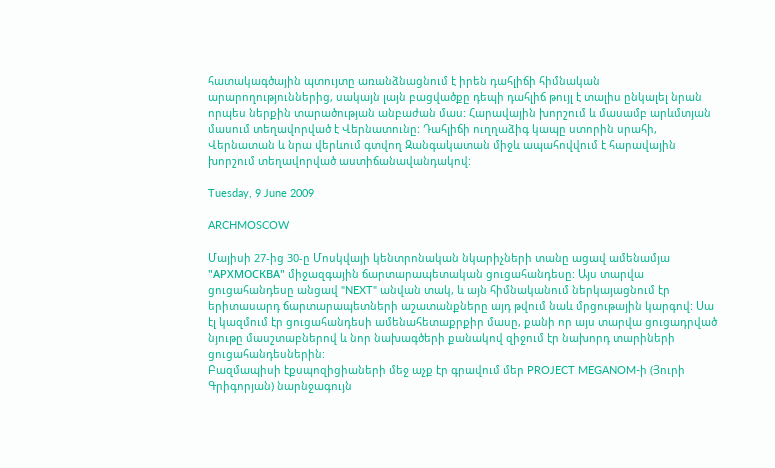հատակագծային պտույտը առանձնացնում է իրեն դահլիճի հիմնական արարողություններից, սակայն լայն բացվածքը դեպի դահլիճ թույլ է տալիս ընկալել նրան որպես ներքին տարածության անբաժան մաս: Հարավային խորշում և մասամբ արևմտյան մասում տեղավորված է Վերնատունը: Դահլիճի ուղղաձիգ կապը ստորին սրահի, Վերնատան և նրա վերևում գտվող Զանգակատան միջև ապահովվում է հարավային խորշում տեղավորված աստիճանավանդակով:

Tuesday, 9 June 2009

ARCHMOSCOW

Մայիսի 27-ից 30-ը Մոսկվայի կենտրոնական նկարիչների տանը ացավ ամենամյա "АРХМОСКВА" միջազգային ճարտարապետական ցուցահանդեսը: Այս տարվա ցուցահանդեսը անցավ "NEXT" անվան տակ, և այն հիմնականում ներկայացնում էր երիտասարդ ճարտարապետների աշատանքները այդ թվում նաև մրցութային կարգով: Սա էլ կազմում էր ցուցահանդեսի ամենահետաքրքիր մասը, քանի որ այս տարվա ցուցադրված նյութը մասշտաբներով և նոր նախագծերի քանակով զիջում էր նախորդ տարիների ցուցահանդեսներին:
Բազմապիսի էքսպոզիցիաների մեջ աչք էր գրավում մեր PROJECT MEGANOM-ի (Յուրի Գրիգորյան) նարնջագույն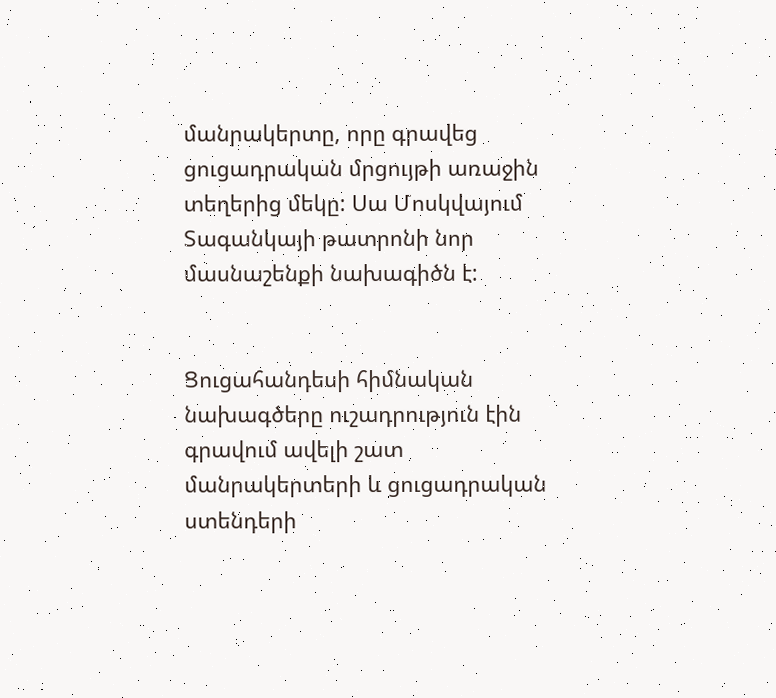մանրակերտը, որը գրավեց ցուցադրական մրցույթի առաջին տեղերից մեկը: Սա Մոսկվայում Տագանկայի թատրոնի նոր մասնաշենքի նախագիծն է:


Ցուցահանդեսի հիմնական նախագծերը ուշադրություն էին գրավում ավելի շատ մանրակերտերի և ցուցադրական ստենդերի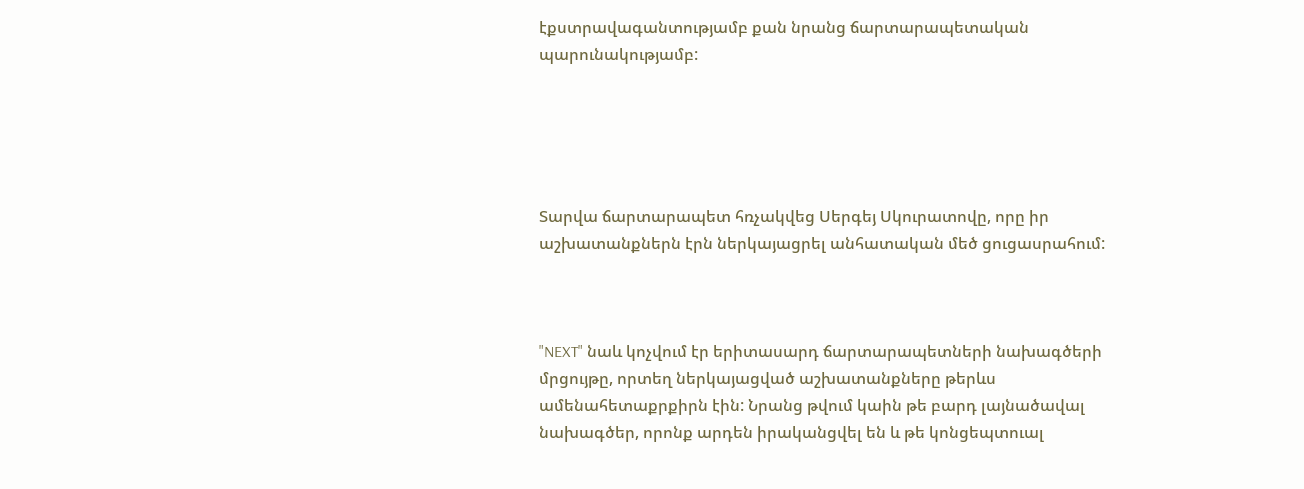էքստրավագանտությամբ քան նրանց ճարտարապետական պարունակությամբ:





Տարվա ճարտարապետ հռչակվեց Սերգեյ Սկուրատովը, որը իր աշխատանքներն էրն ներկայացրել անհատական մեծ ցուցասրահում:



"NEXT" նաև կոչվում էր երիտասարդ ճարտարապետների նախագծերի մրցույթը, որտեղ ներկայացված աշխատանքները թերևս ամենահետաքրքիրն էին: Նրանց թվում կաին թե բարդ լայնածավալ նախագծեր, որոնք արդեն իրականցվել են և թե կոնցեպտուալ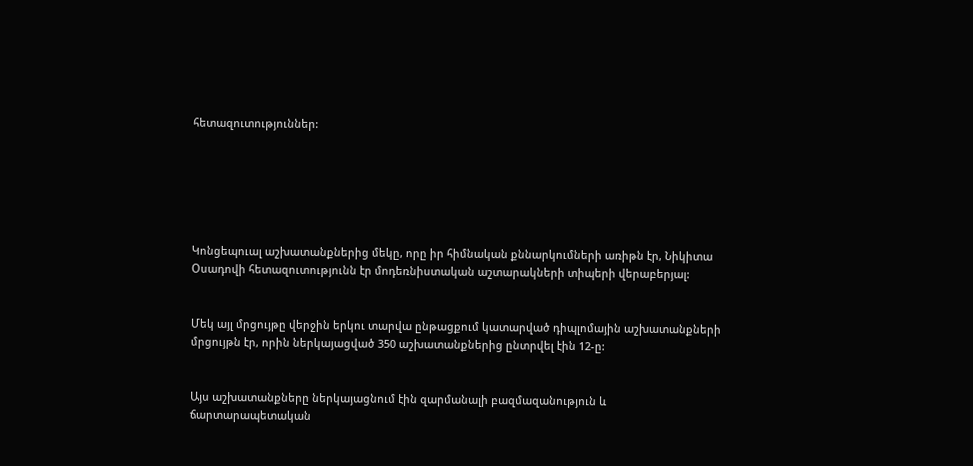հետազուտություններ:






Կոնցեպուալ աշխատանքներից մեկը, որը իր հիմնական քննարկումների առիթն էր, Նիկիտա Օսադովի հետազուտությունն էր մոդեռնիստական աշտարակների տիպերի վերաբերյալ:


Մեկ այլ մրցույթը վերջին երկու տարվա ընթացքում կատարված դիպլոմային աշխատանքների մրցույթն էր, որին ներկայացված 350 աշխատանքներից ընտրվել էին 12-ը:


Այս աշխատանքները ներկայացնում էին զարմանալի բազմազանություն և ճարտարապետական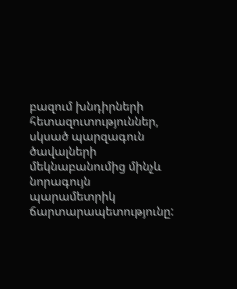բազում խնդիրների հետազուտություններ, սկսած պարզագուն ծավալների մեկնաբանումից մինչև նորագույն պարամետրիկ ճարտարապետությունը: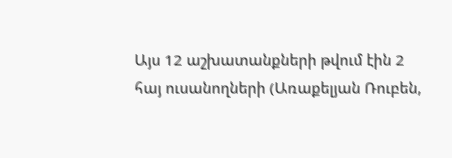Այս 12 աշխատանքների թվում էին 2 հայ ուսանողների (Առաքելյան Ռուբեն,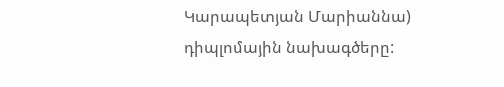Կարապետյան Մարիաննա) դիպլոմային նախագծերը: